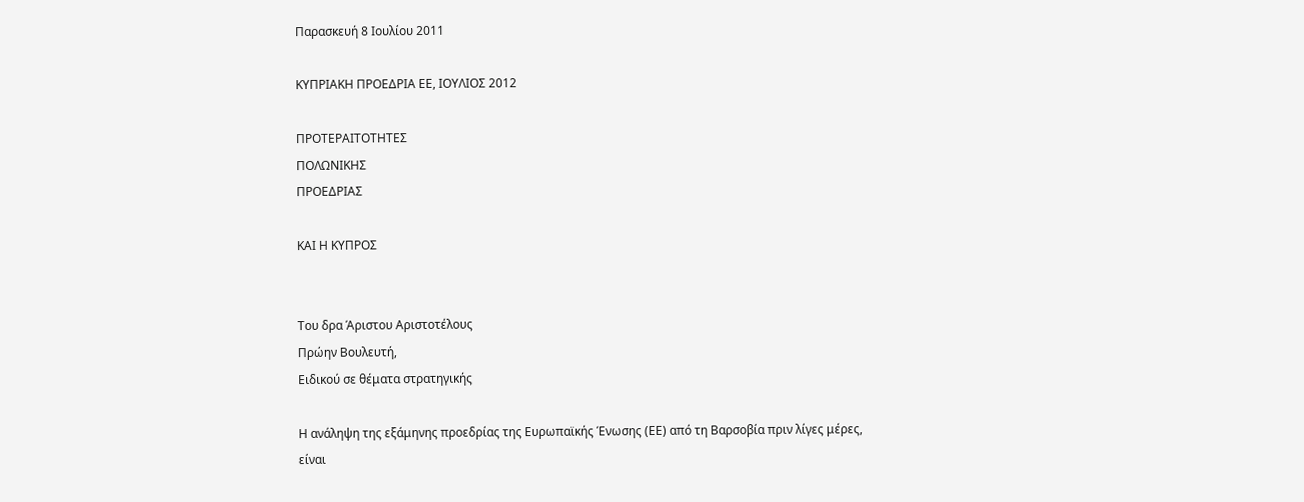Παρασκευή 8 Ιουλίου 2011

ΚΥΠΡΙΑΚΗ ΠΡΟΕΔΡΙΑ ΕΕ, ΙΟΥΛΙΟΣ 2012

ΠΡΟΤΕΡΑΙΤΟΤΗΤΕΣ
ΠΟΛΩΝΙΚΗΣ
ΠΡΟΕΔΡΙΑΣ

ΚΑΙ Η ΚΥΠΡΟΣ


Του δρα Άριστου Αριστοτέλους
Πρώην Βουλευτή,
Ειδικού σε θέματα στρατηγικής

Η ανάληψη της εξάμηνης προεδρίας της Ευρωπαϊκής Ένωσης (ΕΕ) από τη Βαρσοβία πριν λίγες μέρες, είναι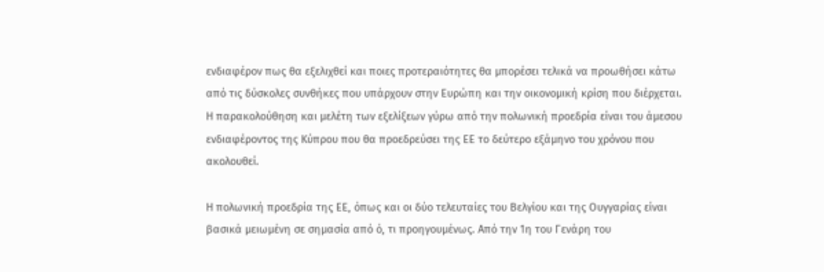ενδιαφέρον πως θα εξελιχθεί και ποιες προτεραιότητες θα μπορέσει τελικά να προωθήσει κάτω από τις δύσκολες συνθήκες που υπάρχουν στην Ευρώπη και την οικονομική κρίση που διέρχεται. Η παρακολούθηση και μελέτη των εξελίξεων γύρω από την πολωνική προεδρία είναι του άμεσου ενδιαφέροντος της Κύπρου που θα προεδρεύσει της ΕΕ το δεύτερο εξάμηνο του χρόνου που ακολουθεί.

Η πολωνική προεδρία της ΕΕ, όπως και οι δύο τελευταίες του Βελγίου και της Ουγγαρίας είναι βασικά μειωμένη σε σημασία από ό, τι προηγουμένως. Από την 1η του Γενάρη του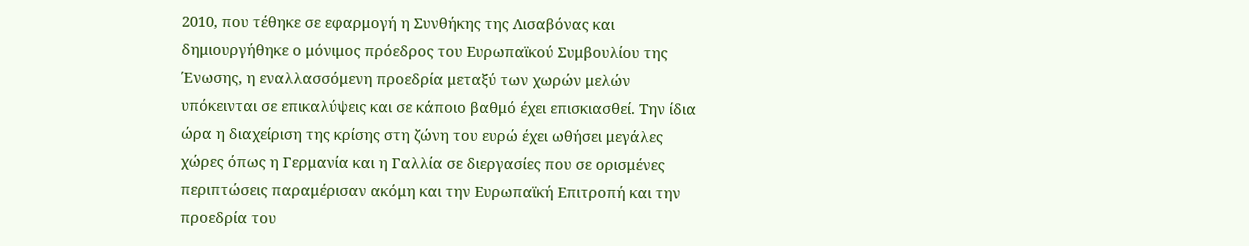2010, που τέθηκε σε εφαρμογή η Συνθήκης της Λισαβόνας και δημιουργήθηκε ο μόνιμος πρόεδρος του Ευρωπαϊκού Συμβουλίου της Ένωσης, η εναλλασσόμενη προεδρία μεταξύ των χωρών μελών υπόκεινται σε επικαλύψεις και σε κάποιο βαθμό έχει επισκιασθεί. Την ίδια ώρα η διαχείριση της κρίσης στη ζώνη του ευρώ έχει ωθήσει μεγάλες χώρες όπως η Γερμανία και η Γαλλία σε διεργασίες που σε ορισμένες περιπτώσεις παραμέρισαν ακόμη και την Ευρωπαϊκή Επιτροπή και την προεδρία του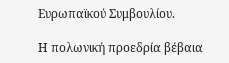Ευρωπαϊκού Συμβουλίου.

Η πολωνική προεδρία βέβαια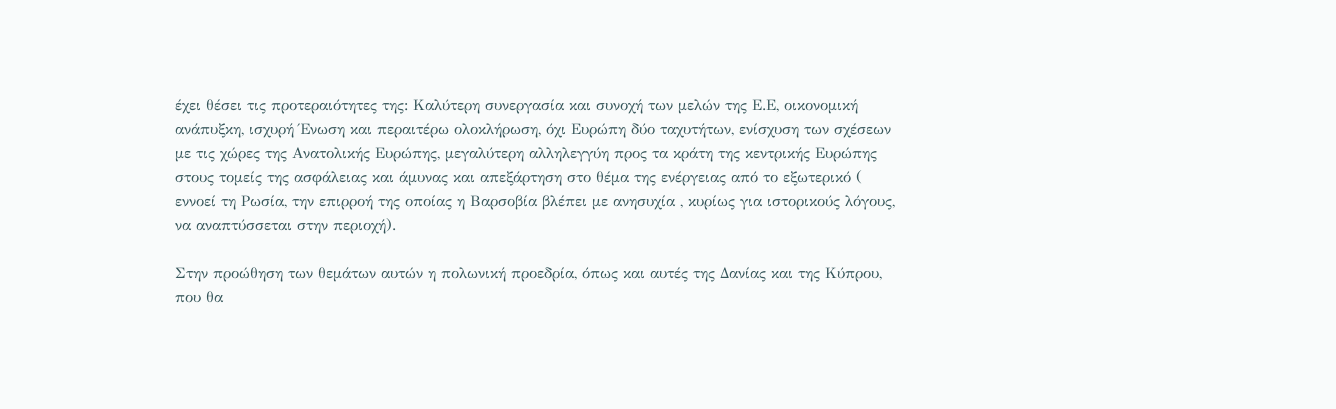έχει θέσει τις προτεραιότητες της: Καλύτερη συνεργασία και συνοχή των μελών της Ε.Ε, οικονομική ανάπυξκη, ισχυρή Ένωση και περαιτέρω ολοκλήρωση, όχι Ευρώπη δύο ταχυτήτων, ενίσχυση των σχέσεων με τις χώρες της Ανατολικής Ευρώπης, μεγαλύτερη αλληλεγγύη προς τα κράτη της κεντρικής Ευρώπης στους τομείς της ασφάλειας και άμυνας και απεξάρτηση στο θέμα της ενέργειας από το εξωτερικό ( εννοεί τη Ρωσία, την επιρροή της οποίας η Βαρσοβία βλέπει με ανησυχία , κυρίως για ιστορικούς λόγους, να αναπτύσσεται στην περιοχή).

Στην προώθηση των θεμάτων αυτών η πολωνική προεδρία, όπως και αυτές της Δανίας και της Κύπρου, που θα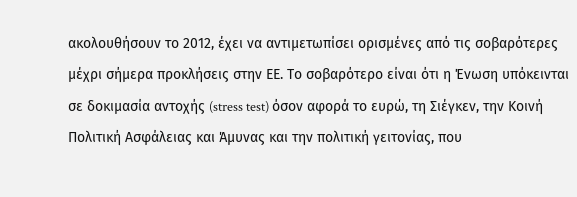ακολουθήσουν το 2012, έχει να αντιμετωπίσει ορισμένες από τις σοβαρότερες μέχρι σήμερα προκλήσεις στην ΕΕ. Το σοβαρότερο είναι ότι η Ένωση υπόκεινται σε δοκιμασία αντοχής (stress test) όσον αφορά το ευρώ, τη Σιέγκεν, την Κοινή Πολιτική Ασφάλειας και Άμυνας και την πολιτική γειτονίας, που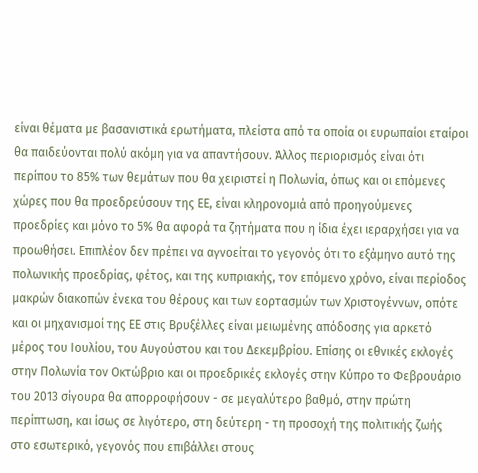είναι θέματα με βασανιστικά ερωτήματα, πλείστα από τα οποία οι ευρωπαίοι εταίροι θα παιδεύονται πολύ ακόμη για να απαντήσουν. Άλλος περιορισμός είναι ότι περίπου το 85% των θεμάτων που θα χειριστεί η Πολωνία, όπως και οι επόμενες χώρες που θα προεδρεύσουν της ΕΕ, είναι κληρονομιά από προηγούμενες προεδρίες και μόνο το 5% θα αφορά τα ζητήματα που η ίδια έχει ιεραρχήσει για να προωθήσει. Επιπλέον δεν πρέπει να αγνοείται το γεγονός ότι το εξάμηνο αυτό της πολωνικής προεδρίας, φέτος, και της κυπριακής, τον επόμενο χρόνο, είναι περίοδος μακρών διακοπών ένεκα του θέρους και των εορτασμών των Χριστογέννων, οπότε και οι μηχανισμοί της ΕΕ στις Βρυξέλλες είναι μειωμένης απόδοσης για αρκετό μέρος του Ιουλίου, του Αυγούστου και του Δεκεμβρίου. Επίσης οι εθνικές εκλογές στην Πολωνία τον Οκτώβριο και οι προεδρικές εκλογές στην Κύπρο το Φεβρουάριο του 2013 σίγουρα θα απορροφήσουν - σε μεγαλύτερο βαθμό, στην πρώτη περίπτωση, και ίσως σε λιγότερο, στη δεύτερη - τη προσοχή της πολιτικής ζωής στο εσωτερικό, γεγονός που επιβάλλει στους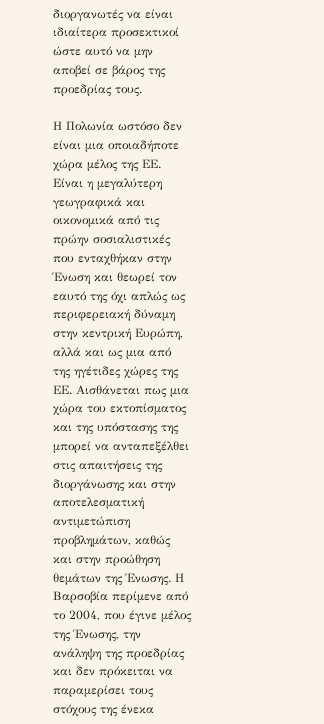διοργανωτές να είναι ιδιαίτερα προσεκτικοί ώστε αυτό να μην αποβεί σε βάρος της προεδρίας τους.

Η Πολωνία ωστόσο δεν είναι μια οποιαδήποτε χώρα μέλος της ΕΕ. Είναι η μεγαλύτερη γεωγραφικά και οικονομικά από τις πρώην σοσιαλιστικές που ενταχθήκαν στην Ένωση και θεωρεί τον εαυτό της όχι απλώς ως περιφερειακή δύναμη στην κεντρική Ευρώπη, αλλά και ως μια από της ηγέτιδες χώρες της ΕΕ. Αισθάνεται πως μια χώρα του εκτοπίσματος και της υπόστασης της μπορεί να ανταπεξέλθει στις απαιτήσεις της διοργάνωσης και στην αποτελεσματική αντιμετώπιση προβλημάτων, καθώς και στην προώθηση θεμάτων της Ένωσης. Η Βαρσοβία περίμενε από το 2004, που έγινε μέλος της Ένωσης, την ανάληψη της προεδρίας και δεν πρόκειται να παραμερίσει τους στόχους της ένεκα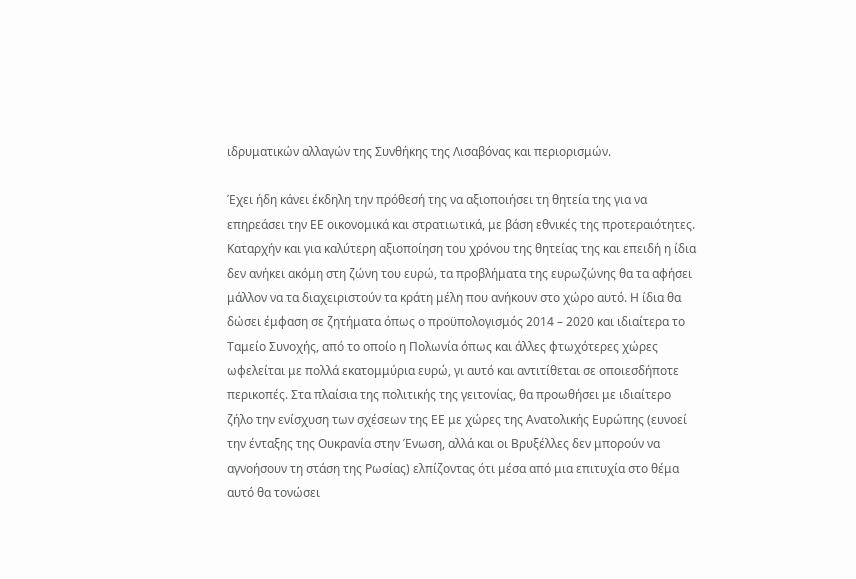ιδρυματικών αλλαγών της Συνθήκης της Λισαβόνας και περιορισμών.

Έχει ήδη κάνει έκδηλη την πρόθεσή της να αξιοποιήσει τη θητεία της για να επηρεάσει την ΕΕ οικονομικά και στρατιωτικά, με βάση εθνικές της προτεραιότητες. Καταρχήν και για καλύτερη αξιοποίηση του χρόνου της θητείας της και επειδή η ίδια δεν ανήκει ακόμη στη ζώνη του ευρώ, τα προβλήματα της ευρωζώνης θα τα αφήσει μάλλον να τα διαχειριστούν τα κράτη μέλη που ανήκουν στο χώρο αυτό. Η ίδια θα δώσει έμφαση σε ζητήματα όπως ο προϋπολογισμός 2014 – 2020 και ιδιαίτερα το Ταμείο Συνοχής, από το οποίο η Πολωνία όπως και άλλες φτωχότερες χώρες ωφελείται με πολλά εκατομμύρια ευρώ, γι αυτό και αντιτίθεται σε οποιεσδήποτε περικοπές. Στα πλαίσια της πολιτικής της γειτονίας, θα προωθήσει με ιδιαίτερο ζήλο την ενίσχυση των σχέσεων της ΕΕ με χώρες της Ανατολικής Ευρώπης (ευνοεί την ένταξης της Ουκρανία στην Ένωση, αλλά και οι Βρυξέλλες δεν μπορούν να αγνοήσουν τη στάση της Ρωσίας) ελπίζοντας ότι μέσα από μια επιτυχία στο θέμα αυτό θα τονώσει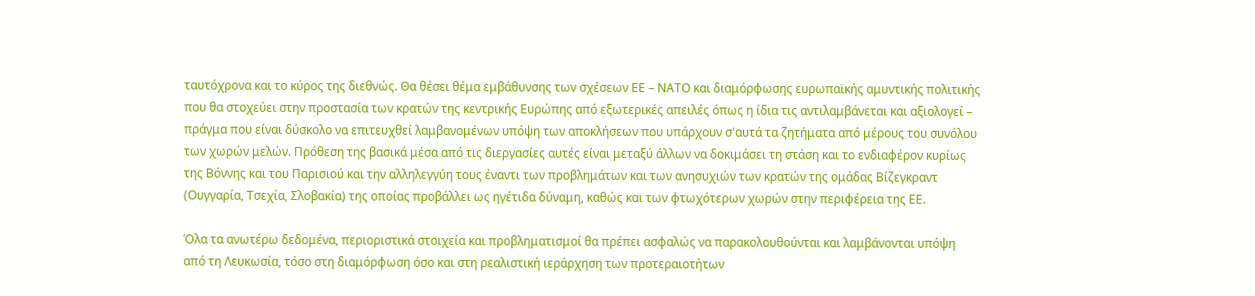ταυτόχρονα και το κύρος της διεθνώς. Θα θέσει θέμα εμβάθυνσης των σχέσεων ΕΕ – ΝΑΤΟ και διαμόρφωσης ευρωπαϊκής αμυντικής πολιτικής που θα στοχεύει στην προστασία των κρατών της κεντρικής Ευρώπης από εξωτερικές απειλές όπως η ίδια τις αντιλαμβάνεται και αξιολογεί – πράγμα που είναι δύσκολο να επιτευχθεί λαμβανομένων υπόψη των αποκλήσεων που υπάρχουν σ'αυτά τα ζητήματα από μέρους του συνόλου των χωρών μελών. Πρόθεση της βασικά μέσα από τις διεργασίες αυτές είναι μεταξύ άλλων να δοκιμάσει τη στάση και το ενδιαφέρον κυρίως της Βόννης και του Παρισιού και την αλληλεγγύη τους έναντι των προβλημάτων και των ανησυχιών των κρατών της ομάδας Βίζεγκραντ (Ουγγαρία, Τσεχία, Σλοβακία) της οποίας προβάλλει ως ηγέτιδα δύναμη, καθώς και των φτωχότερων χωρών στην περιφέρεια της ΕΕ.

Όλα τα ανωτέρω δεδομένα, περιοριστικά στοιχεία και προβληματισμοί θα πρέπει ασφαλώς να παρακολουθούνται και λαμβάνονται υπόψη από τη Λευκωσία, τόσο στη διαμόρφωση όσο και στη ρεαλιστική ιεράρχηση των προτεραιοτήτων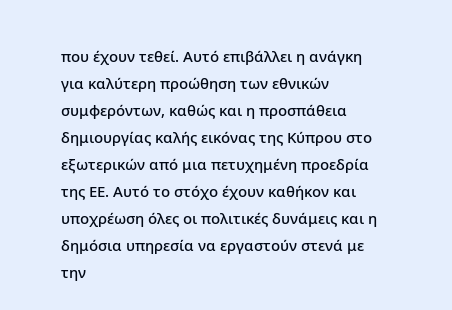που έχουν τεθεί. Αυτό επιβάλλει η ανάγκη για καλύτερη προώθηση των εθνικών συμφερόντων, καθώς και η προσπάθεια δημιουργίας καλής εικόνας της Κύπρου στο εξωτερικών από μια πετυχημένη προεδρία της ΕΕ. Αυτό το στόχο έχουν καθήκον και υποχρέωση όλες οι πολιτικές δυνάμεις και η δημόσια υπηρεσία να εργαστούν στενά με την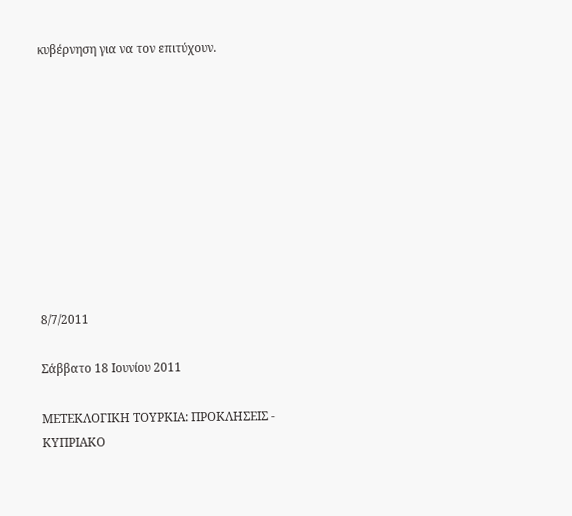κυβέρνηση για να τον επιτύχουν.










8/7/2011

Σάββατο 18 Ιουνίου 2011

ΜΕΤΕΚΛΟΓΙΚΗ ΤΟΥΡΚΙΑ: ΠΡΟΚΛΗΣΕΙΣ - ΚΥΠΡΙΑΚΟ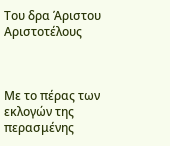Του δρα Άριστου Αριστοτέλους



Με το πέρας των εκλογών της περασμένης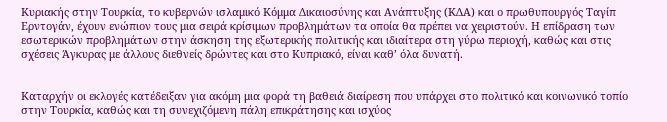Κυριακής στην Τουρκία, το κυβερνών ισλαμικό Κόμμα Δικαιοσύνης και Ανάπτυξης (ΚΔΑ) και ο πρωθυπουργός Ταγίπ Ερντογάν, έχουν ενώπιον τους μια σειρά κρίσιμων προβλημάτων τα οποία θα πρέπει να χειριστούν. Η επίδραση των εσωτερικών προβλημάτων στην άσκηση της εξωτερικής πολιτικής και ιδιαίτερα στη γύρω περιοχή, καθώς και στις σχέσεις Άγκυρας με άλλους διεθνείς δρώντες και στο Κυπριακό, είναι καθ’ όλα δυνατή.


Καταρχήν oι εκλογές κατέδειξαν για ακόμη μια φορά τη βαθειά διαίρεση που υπάρχει στο πολιτικό και κοινωνικό τοπίο στην Τουρκία, καθώς και τη συνεχιζόμενη πάλη επικράτησης και ισχύος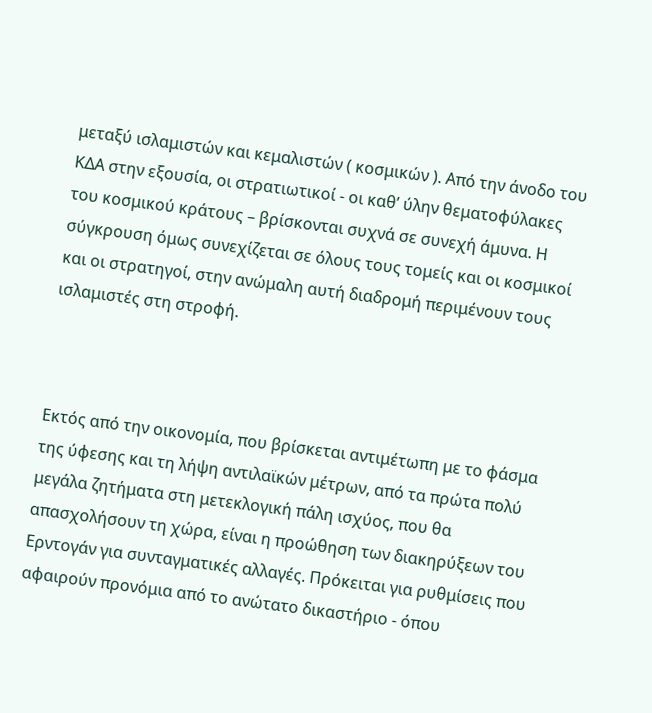μεταξύ ισλαμιστών και κεμαλιστών ( κοσμικών ). Από την άνοδο του ΚΔΑ στην εξουσία, οι στρατιωτικοί - οι καθ’ ύλην θεματοφύλακες του κοσμικού κράτους – βρίσκονται συχνά σε συνεχή άμυνα. Η σύγκρουση όμως συνεχίζεται σε όλους τους τομείς και οι κοσμικοί και οι στρατηγοί, στην ανώμαλη αυτή διαδρομή περιμένουν τους ισλαμιστές στη στροφή.



Εκτός από την οικονομία, που βρίσκεται αντιμέτωπη με το φάσμα της ύφεσης και τη λήψη αντιλαϊκών μέτρων, από τα πρώτα πολύ μεγάλα ζητήματα στη μετεκλογική πάλη ισχύος, που θα απασχολήσουν τη χώρα, είναι η προώθηση των διακηρύξεων του Ερντογάν για συνταγματικές αλλαγές. Πρόκειται για ρυθμίσεις που αφαιρούν προνόμια από το ανώτατο δικαστήριο - όπου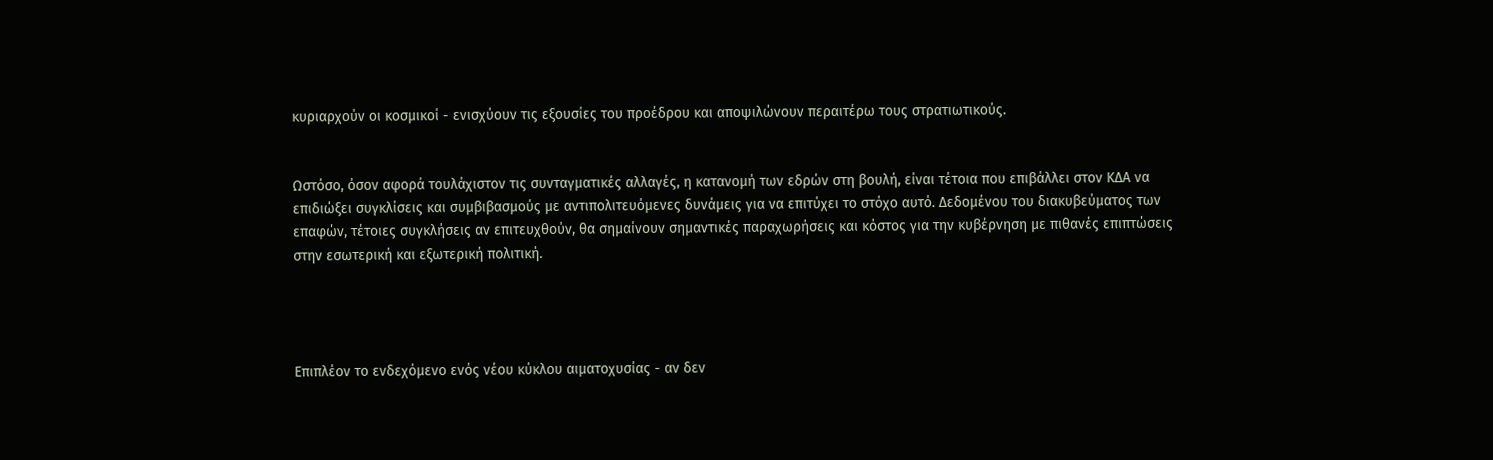κυριαρχούν οι κοσμικοί - ενισχύουν τις εξουσίες του προέδρου και αποψιλώνουν περαιτέρω τους στρατιωτικούς.


Ωστόσο, όσον αφορά τουλάχιστον τις συνταγματικές αλλαγές, η κατανομή των εδρών στη βουλή, είναι τέτοια που επιβάλλει στον ΚΔΑ να επιδιώξει συγκλίσεις και συμβιβασμούς με αντιπολιτευόμενες δυνάμεις για να επιτύχει το στόχο αυτό. Δεδομένου του διακυβεύματος των επαφών, τέτοιες συγκλήσεις αν επιτευχθούν, θα σημαίνουν σημαντικές παραχωρήσεις και κόστος για την κυβέρνηση με πιθανές επιπτώσεις στην εσωτερική και εξωτερική πολιτική.




Επιπλέον το ενδεχόμενο ενός νέου κύκλου αιματοχυσίας - αν δεν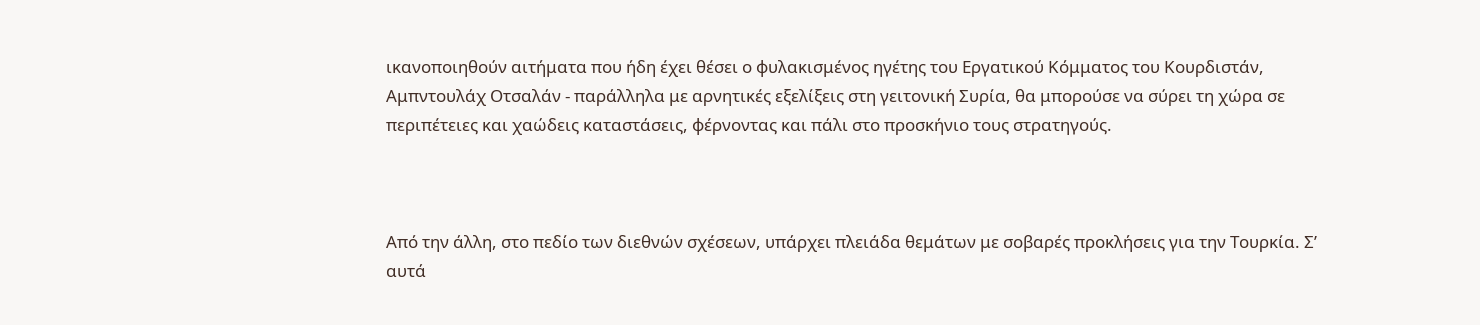ικανοποιηθούν αιτήματα που ήδη έχει θέσει ο φυλακισμένος ηγέτης του Εργατικού Κόμματος του Κουρδιστάν, Αμπντουλάχ Οτσαλάν - παράλληλα με αρνητικές εξελίξεις στη γειτονική Συρία, θα μπορούσε να σύρει τη χώρα σε περιπέτειες και χαώδεις καταστάσεις, φέρνοντας και πάλι στο προσκήνιο τους στρατηγούς.



Από την άλλη, στο πεδίο των διεθνών σχέσεων, υπάρχει πλειάδα θεμάτων με σοβαρές προκλήσεις για την Τουρκία. Σ’ αυτά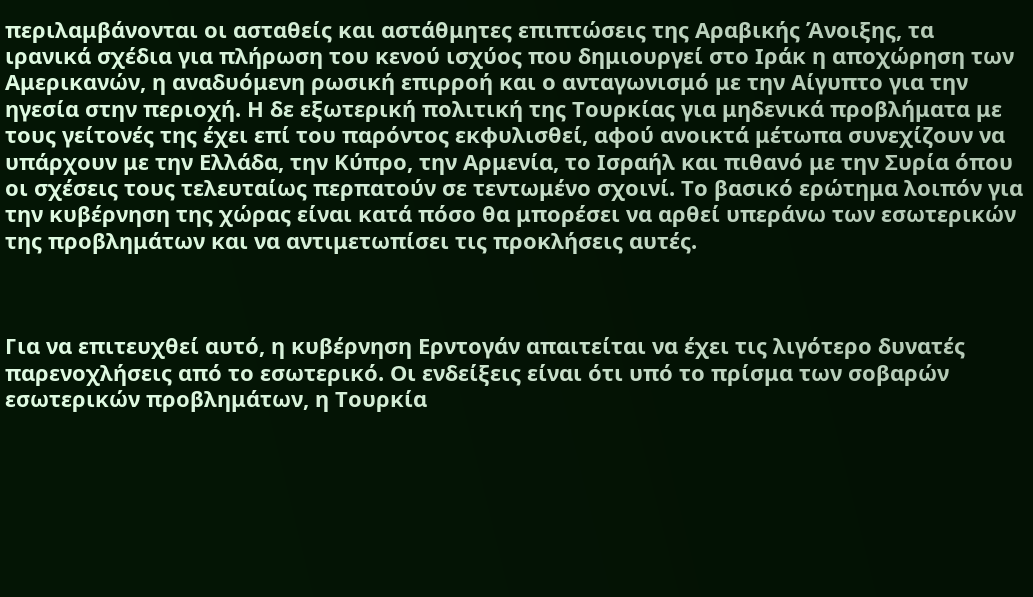περιλαμβάνονται οι ασταθείς και αστάθμητες επιπτώσεις της Αραβικής Άνοιξης, τα ιρανικά σχέδια για πλήρωση του κενού ισχύος που δημιουργεί στο Ιράκ η αποχώρηση των Αμερικανών, η αναδυόμενη ρωσική επιρροή και ο ανταγωνισμό με την Αίγυπτο για την ηγεσία στην περιοχή. Η δε εξωτερική πολιτική της Τουρκίας για μηδενικά προβλήματα με τους γείτονές της έχει επί του παρόντος εκφυλισθεί, αφού ανοικτά μέτωπα συνεχίζουν να υπάρχουν με την Ελλάδα, την Κύπρο, την Αρμενία, το Ισραήλ και πιθανό με την Συρία όπου οι σχέσεις τους τελευταίως περπατούν σε τεντωμένο σχοινί. Το βασικό ερώτημα λοιπόν για την κυβέρνηση της χώρας είναι κατά πόσο θα μπορέσει να αρθεί υπεράνω των εσωτερικών της προβλημάτων και να αντιμετωπίσει τις προκλήσεις αυτές.



Για να επιτευχθεί αυτό, η κυβέρνηση Ερντογάν απαιτείται να έχει τις λιγότερο δυνατές παρενοχλήσεις από το εσωτερικό. Οι ενδείξεις είναι ότι υπό το πρίσμα των σοβαρών εσωτερικών προβλημάτων, η Τουρκία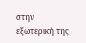στην εξωτερική της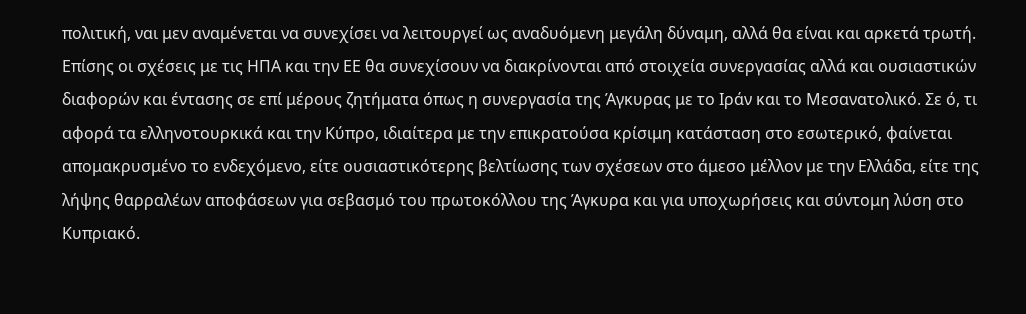πολιτική, ναι μεν αναμένεται να συνεχίσει να λειτουργεί ως αναδυόμενη μεγάλη δύναμη, αλλά θα είναι και αρκετά τρωτή. Επίσης οι σχέσεις με τις ΗΠΑ και την ΕΕ θα συνεχίσουν να διακρίνονται από στοιχεία συνεργασίας αλλά και ουσιαστικών διαφορών και έντασης σε επί μέρους ζητήματα όπως η συνεργασία της Άγκυρας με το Ιράν και το Μεσανατολικό. Σε ό, τι αφορά τα ελληνοτουρκικά και την Κύπρο, ιδιαίτερα με την επικρατούσα κρίσιμη κατάσταση στο εσωτερικό, φαίνεται απομακρυσμένο το ενδεχόμενο, είτε ουσιαστικότερης βελτίωσης των σχέσεων στο άμεσο μέλλον με την Ελλάδα, είτε της λήψης θαρραλέων αποφάσεων για σεβασμό του πρωτοκόλλου της Άγκυρα και για υποχωρήσεις και σύντομη λύση στο Κυπριακό.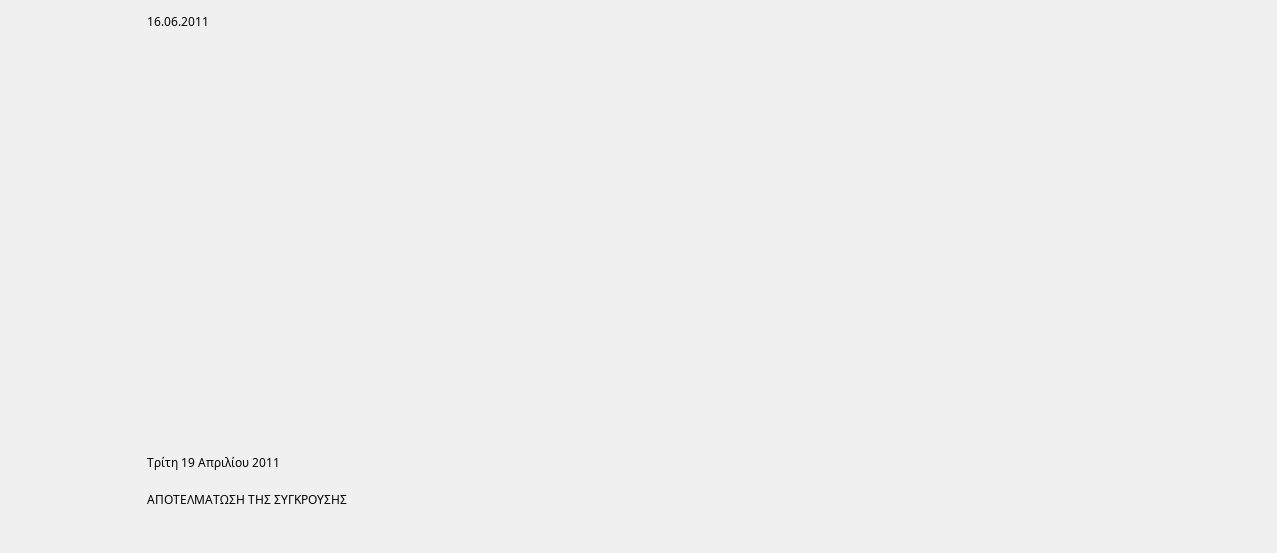16.06.2011























Τρίτη 19 Απριλίου 2011

ΑΠΟΤΕΛΜΑΤΩΣΗ ΤΗΣ ΣΥΓΚΡΟΥΣΗΣ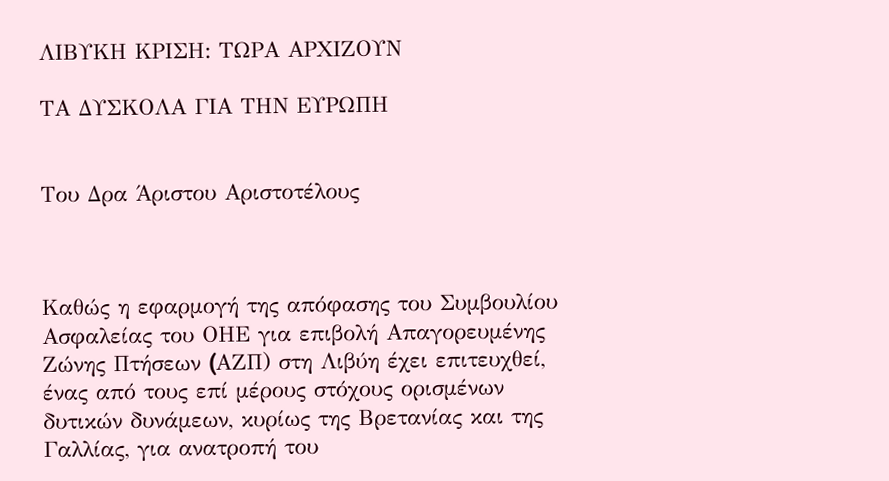ΛΙΒΥΚΗ ΚΡΙΣΗ: ΤΩΡΑ ΑΡΧΙΖΟΥΝ

ΤΑ ΔΥΣΚΟΛΑ ΓΙΑ ΤΗΝ ΕΥΡΩΠΗ


Του Δρα Άριστου Αριστοτέλους



Καθώς η εφαρμογή της απόφασης του Συμβουλίου Ασφαλείας του ΟΗΕ για επιβολή Απαγορευμένης Ζώνης Πτήσεων (AΖΠ) στη Λιβύη έχει επιτευχθεί, ένας από τους επί μέρους στόχους ορισμένων δυτικών δυνάμεων, κυρίως της Βρετανίας και της Γαλλίας, για ανατροπή του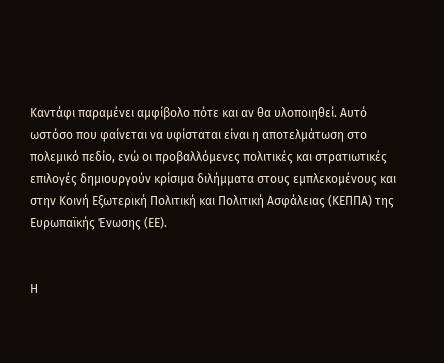Καντάφι παραμένει αμφίβολο πότε και αν θα υλοποιηθεί. Αυτό ωστόσο που φαίνεται να υφίσταται είναι η αποτελμάτωση στο πολεμικό πεδίο, ενώ οι προβαλλόμενες πολιτικές και στρατιωτικές επιλογές δημιουργούν κρίσιμα διλήμματα στους εμπλεκομένους και στην Κοινή Εξωτερική Πολιτική και Πολιτική Ασφάλειας (ΚΕΠΠΑ) της Ευρωπαϊκής Ένωσης (ΕΕ).


Η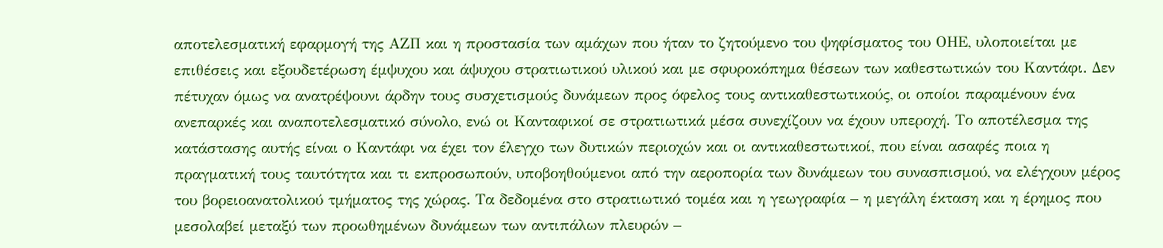αποτελεσματική εφαρμογή της ΑΖΠ και η προστασία των αμάχων που ήταν το ζητούμενο του ψηφίσματος του ΟΗΕ, υλοποιείται με επιθέσεις και εξουδετέρωση έμψυχου και άψυχου στρατιωτικού υλικού και με σφυροκόπημα θέσεων των καθεστωτικών του Καντάφι. Δεν πέτυχαν όμως να ανατρέψουνι άρδην τους συσχετισμούς δυνάμεων προς όφελος τους αντικαθεστωτικούς, οι οποίοι παραμένουν ένα ανεπαρκές και αναποτελεσματικό σύνολο, ενώ οι Κανταφικοί σε στρατιωτικά μέσα συνεχίζουν να έχουν υπεροχή. Το αποτέλεσμα της κατάστασης αυτής είναι ο Καντάφι να έχει τον έλεγχο των δυτικών περιοχών και οι αντικαθεστωτικοί, που είναι ασαφές ποια η πραγματική τους ταυτότητα και τι εκπροσωπούν, υποβοηθούμενοι από την αεροπορία των δυνάμεων του συνασπισμού, να ελέγχουν μέρος του βορειοανατολικού τμήματος της χώρας. Τα δεδομένα στο στρατιωτικό τομέα και η γεωγραφία – η μεγάλη έκταση και η έρημος που μεσολαβεί μεταξύ των προωθημένων δυνάμεων των αντιπάλων πλευρών –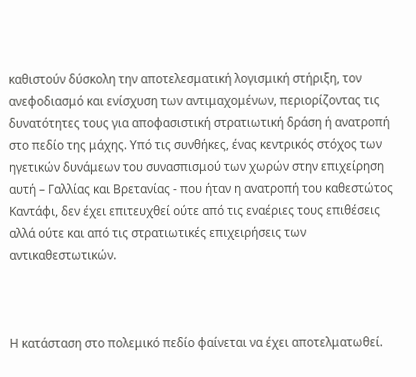καθιστούν δύσκολη την αποτελεσματική λογισμική στήριξη, τον ανεφοδιασμό και ενίσχυση των αντιμαχομένων, περιορίζοντας τις δυνατότητες τους για αποφασιστική στρατιωτική δράση ή ανατροπή στο πεδίο της μάχης. Υπό τις συνθήκες, ένας κεντρικός στόχος των ηγετικών δυνάμεων του συνασπισμού των χωρών στην επιχείρηση αυτή – Γαλλίας και Βρετανίας - που ήταν η ανατροπή του καθεστώτος Καντάφι, δεν έχει επιτευχθεί ούτε από τις εναέριες τους επιθέσεις αλλά ούτε και από τις στρατιωτικές επιχειρήσεις των αντικαθεστωτικών.



Η κατάσταση στο πολεμικό πεδίο φαίνεται να έχει αποτελματωθεί.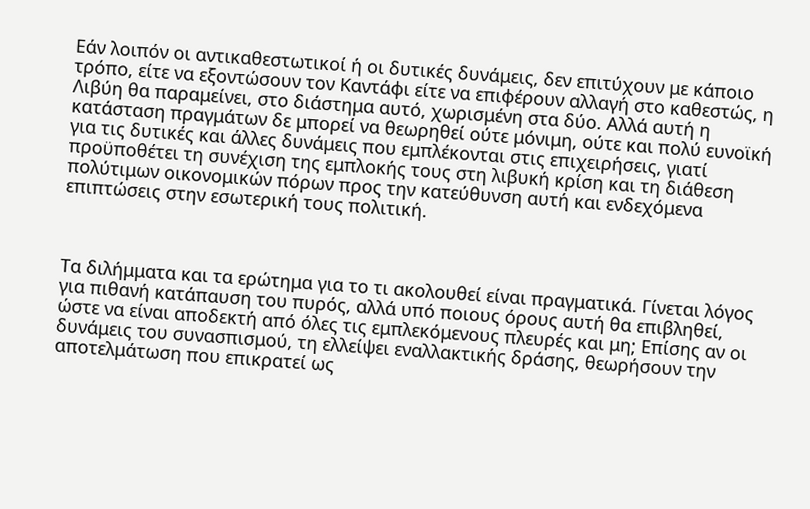Εάν λοιπόν οι αντικαθεστωτικοί ή οι δυτικές δυνάμεις, δεν επιτύχουν με κάποιο τρόπο, είτε να εξοντώσουν τον Καντάφι είτε να επιφέρουν αλλαγή στο καθεστώς, η Λιβύη θα παραμείνει, στο διάστημα αυτό, χωρισμένη στα δύο. Αλλά αυτή η κατάσταση πραγμάτων δε μπορεί να θεωρηθεί ούτε μόνιμη, ούτε και πολύ ευνοϊκή για τις δυτικές και άλλες δυνάμεις που εμπλέκονται στις επιχειρήσεις, γιατί προϋποθέτει τη συνέχιση της εμπλοκής τους στη λιβυκή κρίση και τη διάθεση πολύτιμων οικονομικών πόρων προς την κατεύθυνση αυτή και ενδεχόμενα επιπτώσεις στην εσωτερική τους πολιτική.



Τα διλήμματα και τα ερώτημα για το τι ακολουθεί είναι πραγματικά. Γίνεται λόγος για πιθανή κατάπαυση του πυρός, αλλά υπό ποιους όρους αυτή θα επιβληθεί, ώστε να είναι αποδεκτή από όλες τις εμπλεκόμενους πλευρές και μη; Επίσης αν οι δυνάμεις του συνασπισμού, τη ελλείψει εναλλακτικής δράσης, θεωρήσουν την αποτελμάτωση που επικρατεί ως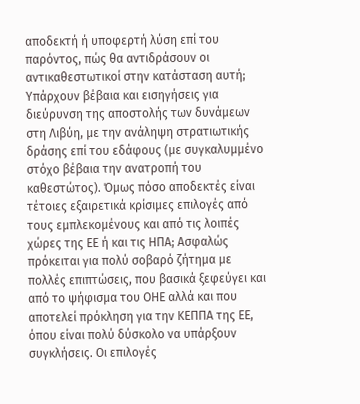αποδεκτή ή υποφερτή λύση επί του παρόντος, πώς θα αντιδράσουν οι αντικαθεστωτικοί στην κατάσταση αυτή; Υπάρχουν βέβαια και εισηγήσεις για διεύρυνση της αποστολής των δυνάμεων στη Λιβύη, με την ανάληψη στρατιωτικής δράσης επί του εδάφους (με συγκαλυμμένο στόχο βέβαια την ανατροπή του καθεστώτος). Όμως πόσο αποδεκτές είναι τέτοιες εξαιρετικά κρίσιμες επιλογές από τους εμπλεκομένους και από τις λοιπές χώρες της ΕΕ ή και τις ΗΠΑ; Ασφαλώς πρόκειται για πολύ σοβαρό ζήτημα με πολλές επιπτώσεις, που βασικά ξεφεύγει και από το ψήφισμα του ΟΗΕ αλλά και που αποτελεί πρόκληση για την ΚΕΠΠΑ της ΕΕ, όπου είναι πολύ δύσκολο να υπάρξουν συγκλήσεις. Οι επιλογές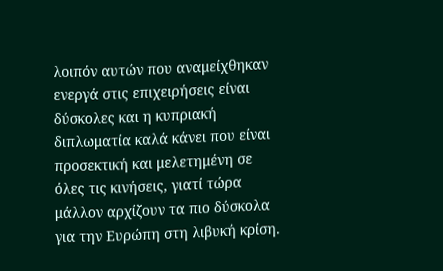λοιπόν αυτών που αναμείχθηκαν ενεργά στις επιχειρήσεις είναι δύσκολες και η κυπριακή διπλωματία καλά κάνει που είναι προσεκτική και μελετημένη σε όλες τις κινήσεις, γιατί τώρα μάλλον αρχίζουν τα πιο δύσκολα για την Ευρώπη στη λιβυκή κρίση.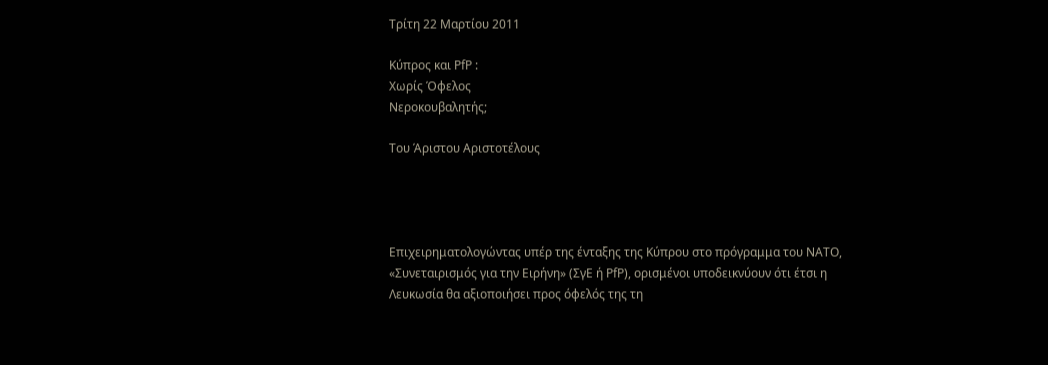Τρίτη 22 Μαρτίου 2011

Κύπρος και PfP :
Χωρίς Όφελος
Νεροκουβαλητής;

Του Άριστου Αριστοτέλους




Επιχειρηματολογώντας υπέρ της ένταξης της Κύπρου στο πρόγραμμα του ΝΑΤΟ, «Συνεταιρισμός για την Ειρήνη» (ΣγΕ ή PfP), ορισμένοι υποδεικνύουν ότι έτσι η Λευκωσία θα αξιοποιήσει προς όφελός της τη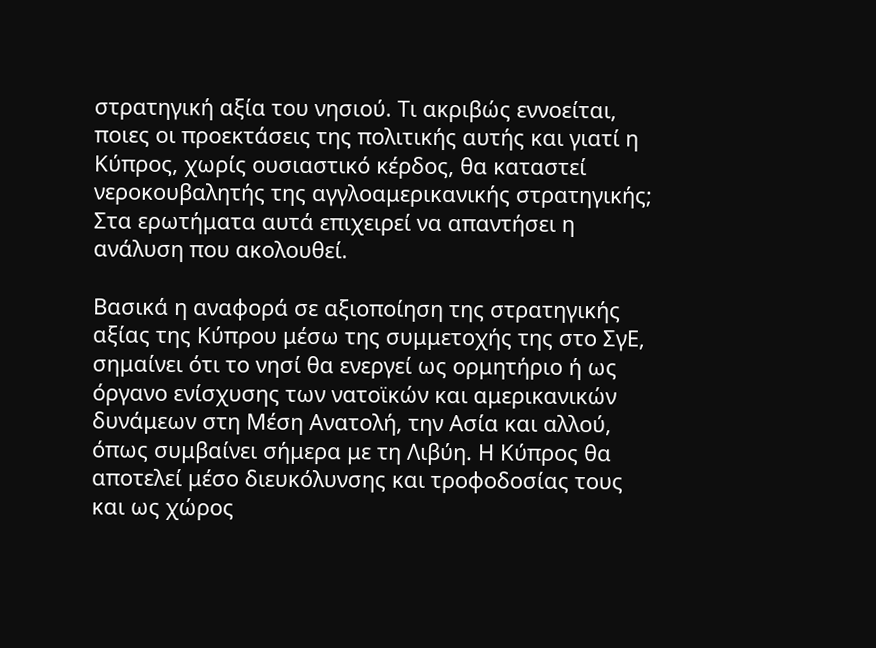στρατηγική αξία του νησιού. Τι ακριβώς εννοείται, ποιες οι προεκτάσεις της πολιτικής αυτής και γιατί η Κύπρος, χωρίς ουσιαστικό κέρδος, θα καταστεί νεροκουβαλητής της αγγλοαμερικανικής στρατηγικής; Στα ερωτήματα αυτά επιχειρεί να απαντήσει η ανάλυση που ακολουθεί.

Βασικά η αναφορά σε αξιοποίηση της στρατηγικής αξίας της Κύπρου μέσω της συμμετοχής της στο ΣγΕ, σημαίνει ότι το νησί θα ενεργεί ως ορμητήριο ή ως όργανο ενίσχυσης των νατοϊκών και αμερικανικών δυνάμεων στη Μέση Ανατολή, την Ασία και αλλού, όπως συμβαίνει σήμερα με τη Λιβύη. Η Κύπρος θα αποτελεί μέσο διευκόλυνσης και τροφοδοσίας τους και ως χώρος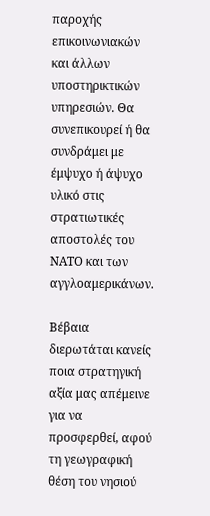παροχής επικοινωνιακών και άλλων υποστηρικτικών υπηρεσιών. Θα συνεπικουρεί ή θα συνδράμει με έμψυχο ή άψυχο υλικό στις στρατιωτικές αποστολές του ΝΑΤΟ και των αγγλοαμερικάνων.

Βέβαια διερωτάται κανείς ποια στρατηγική αξία μας απέμεινε για να προσφερθεί, αφού τη γεωγραφική θέση του νησιού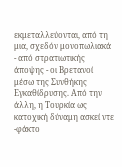εκμεταλλεύονται, από τη μια, σχεδόν μονοπωλιακά - από στρατιωτικής άποψης - οι Βρετανοί μέσω της Συνθήκης Εγκαθίδρυσης. Από την άλλη, η Τουρκία ως κατοχική δύναμη ασκεί ντε -φάκτο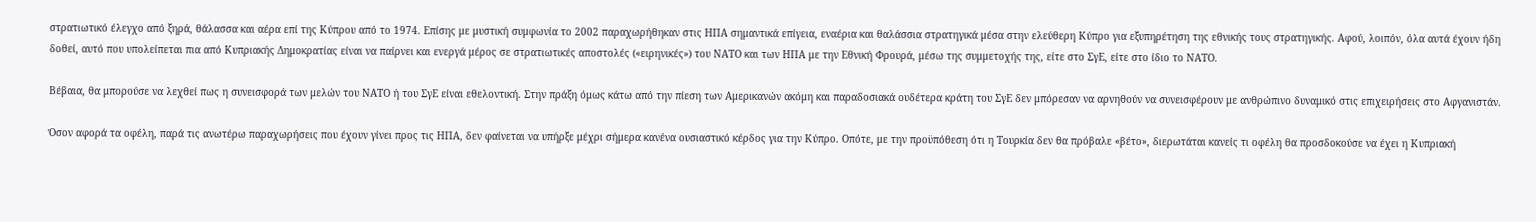στρατιωτικό έλεγχο από ξηρά, θάλασσα και αέρα επί της Κύπρου από το 1974. Επίσης με μυστική συμφωνία το 2002 παραχωρήθηκαν στις ΗΠΑ σημαντικά επίγεια, εναέρια και θαλάσσια στρατηγικά μέσα στην ελεύθερη Κύπρο για εξυπηρέτηση της εθνικής τους στρατηγικής. Αφού, λοιπόν, όλα αυτά έχουν ήδη δοθεί, αυτό που υπολείπεται πια από Κυπριακής Δημοκρατίας είναι να παίρνει και ενεργά μέρος σε στρατιωτικές αποστολές («ειρηνικές») του ΝΑΤΟ και των ΗΠΑ με την Εθνική Φρουρά, μέσω της συμμετοχής της, είτε στο ΣγΕ, είτε στο ίδιο το ΝΑΤΟ.

Βέβαια, θα μπορούσε να λεχθεί πως η συνεισφορά των μελών του ΝΑΤΟ ή του ΣγΕ είναι εθελοντική. Στην πράξη όμως κάτω από την πίεση των Αμερικανών ακόμη και παραδοσιακά ουδέτερα κράτη του ΣγΕ δεν μπόρεσαν να αρνηθούν να συνεισφέρουν με ανθρώπινο δυναμικό στις επιχειρήσεις στο Αφγανιστάν.

Όσον αφορά τα οφέλη, παρά τις ανωτέρω παραχωρήσεις που έχουν γίνει προς τις ΗΠΑ, δεν φαίνεται να υπήρξε μέχρι σήμερα κανένα ουσιαστικό κέρδος για την Κύπρο. Οπότε, με την προϋπόθεση ότι η Τουρκία δεν θα πρόβαλε «βέτο», διερωτάται κανείς τι οφέλη θα προσδοκούσε να έχει η Κυπριακή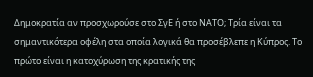Δημοκρατία αν προσχωρούσε στο ΣγΕ ή στο ΝΑΤΟ; Τρία είναι τα σημαντικότερα οφέλη στα οποία λογικά θα προσέβλεπε η Κύπρος. Το πρώτο είναι η κατοχύρωση της κρατικής της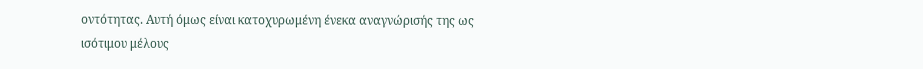οντότητας. Αυτή όμως είναι κατοχυρωμένη ένεκα αναγνώρισής της ως ισότιμου μέλους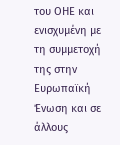του ΟΗΕ και ενισχυμένη με τη συμμετοχή της στην Ευρωπαϊκή Ένωση και σε άλλους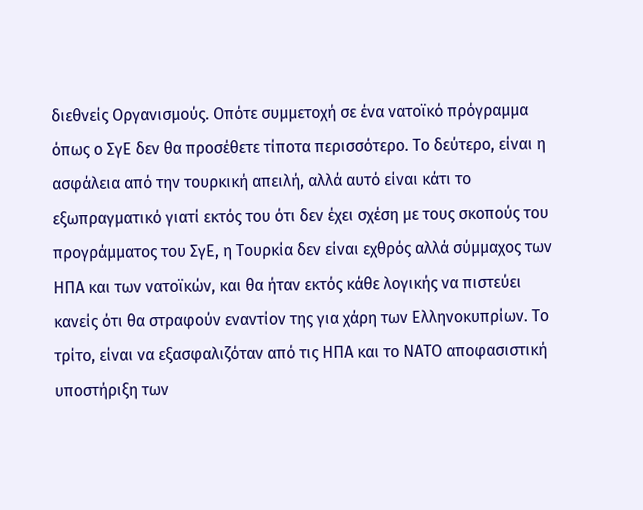διεθνείς Οργανισμούς. Οπότε συμμετοχή σε ένα νατοϊκό πρόγραμμα όπως ο ΣγΕ δεν θα προσέθετε τίποτα περισσότερο. Το δεύτερο, είναι η ασφάλεια από την τουρκική απειλή, αλλά αυτό είναι κάτι το εξωπραγματικό γιατί εκτός του ότι δεν έχει σχέση με τους σκοπούς του προγράμματος του ΣγΕ, η Τουρκία δεν είναι εχθρός αλλά σύμμαχος των ΗΠΑ και των νατοϊκών, και θα ήταν εκτός κάθε λογικής να πιστεύει κανείς ότι θα στραφούν εναντίον της για χάρη των Ελληνοκυπρίων. Το τρίτο, είναι να εξασφαλιζόταν από τις ΗΠΑ και το ΝΑΤΟ αποφασιστική υποστήριξη των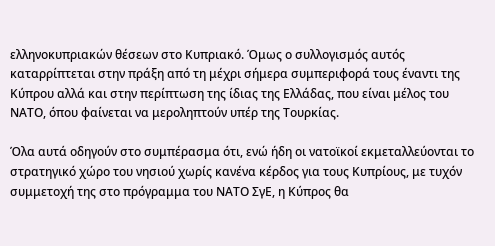ελληνοκυπριακών θέσεων στο Κυπριακό. Όμως ο συλλογισμός αυτός καταρρίπτεται στην πράξη από τη μέχρι σήμερα συμπεριφορά τους έναντι της Κύπρου αλλά και στην περίπτωση της ίδιας της Ελλάδας, που είναι μέλος του ΝΑΤΟ, όπου φαίνεται να μεροληπτούν υπέρ της Τουρκίας.

Όλα αυτά οδηγούν στο συμπέρασμα ότι, ενώ ήδη οι νατοϊκοί εκμεταλλεύονται το στρατηγικό χώρο του νησιού χωρίς κανένα κέρδος για τους Κυπρίους, με τυχόν συμμετοχή της στο πρόγραμμα του ΝΑΤΟ ΣγΕ, η Κύπρος θα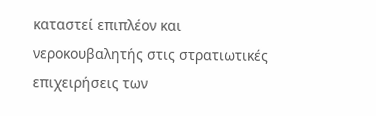καταστεί επιπλέον και νεροκουβαλητής στις στρατιωτικές επιχειρήσεις των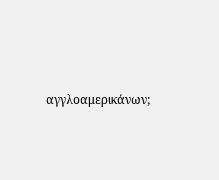αγγλοαμερικάνων;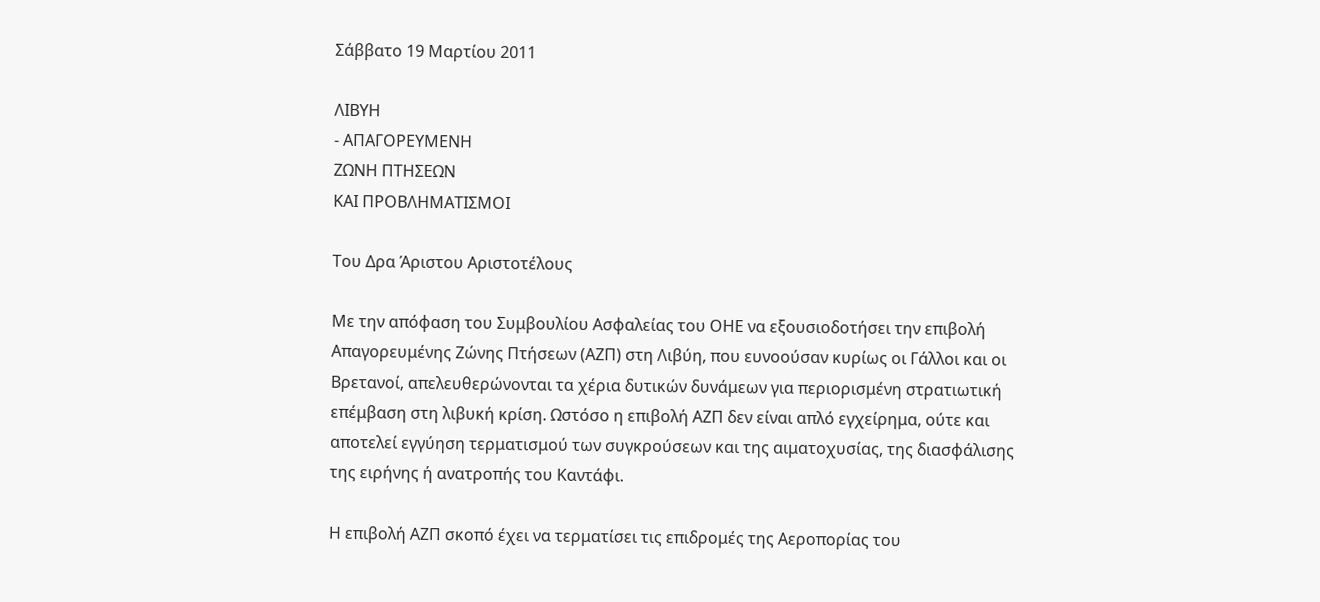Σάββατο 19 Μαρτίου 2011

ΛΙΒΥΗ
- ΑΠΑΓΟΡΕΥΜΕΝΗ
ΖΩΝΗ ΠΤΗΣΕΩΝ
ΚΑΙ ΠΡΟΒΛΗΜΑΤΙΣΜΟΙ

Του Δρα Άριστου Αριστοτέλους

Με την απόφαση του Συμβουλίου Ασφαλείας του ΟΗΕ να εξουσιοδοτήσει την επιβολή Απαγορευμένης Ζώνης Πτήσεων (ΑΖΠ) στη Λιβύη, που ευνοούσαν κυρίως οι Γάλλοι και οι Βρετανοί, απελευθερώνονται τα χέρια δυτικών δυνάμεων για περιορισμένη στρατιωτική επέμβαση στη λιβυκή κρίση. Ωστόσο η επιβολή ΑΖΠ δεν είναι απλό εγχείρημα, ούτε και αποτελεί εγγύηση τερματισμού των συγκρούσεων και της αιματοχυσίας, της διασφάλισης της ειρήνης ή ανατροπής του Καντάφι.

Η επιβολή ΑΖΠ σκοπό έχει να τερματίσει τις επιδρομές της Αεροπορίας του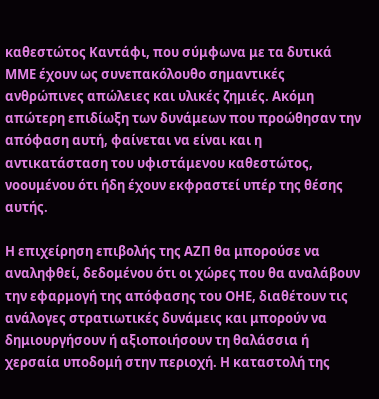καθεστώτος Καντάφι, που σύμφωνα με τα δυτικά ΜΜΕ έχουν ως συνεπακόλουθο σημαντικές ανθρώπινες απώλειες και υλικές ζημιές. Ακόμη απώτερη επιδίωξη των δυνάμεων που προώθησαν την απόφαση αυτή, φαίνεται να είναι και η αντικατάσταση του υφιστάμενου καθεστώτος, νοουμένου ότι ήδη έχουν εκφραστεί υπέρ της θέσης αυτής.

Η επιχείρηση επιβολής της ΑΖΠ θα μπορούσε να αναληφθεί, δεδομένου ότι οι χώρες που θα αναλάβουν την εφαρμογή της απόφασης του ΟΗΕ, διαθέτουν τις ανάλογες στρατιωτικές δυνάμεις και μπορούν να δημιουργήσουν ή αξιοποιήσουν τη θαλάσσια ή χερσαία υποδομή στην περιοχή. Η καταστολή της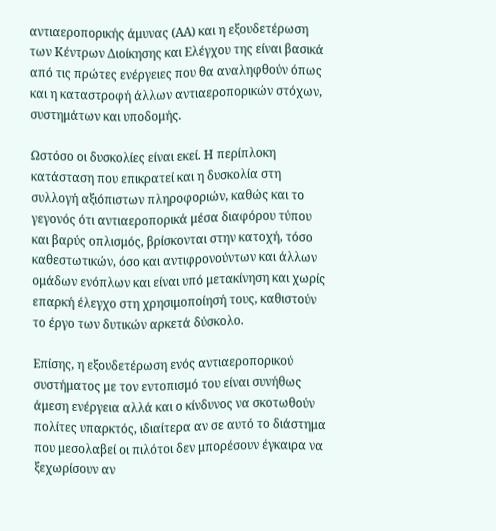αντιαεροπορικής άμυνας (ΑΑ) και η εξουδετέρωση των Κέντρων Διοίκησης και Ελέγχου της είναι βασικά από τις πρώτες ενέργειες που θα αναληφθούν όπως και η καταστροφή άλλων αντιαεροπορικών στόχων, συστημάτων και υποδομής.

Ωστόσο οι δυσκολίες είναι εκεί. Η περίπλοκη κατάσταση που επικρατεί και η δυσκολία στη συλλογή αξιόπιστων πληροφοριών, καθώς και το γεγονός ότι αντιαεροπορικά μέσα διαφόρου τύπου και βαρύς οπλισμός, βρίσκονται στην κατοχή, τόσο καθεστωτικών, όσο και αντιφρονούντων και άλλων ομάδων ενόπλων και είναι υπό μετακίνηση και χωρίς επαρκή έλεγχο στη χρησιμοποίησή τους, καθιστούν το έργο των δυτικών αρκετά δύσκολο.

Επίσης, η εξουδετέρωση ενός αντιαεροπορικού συστήματος με τον εντοπισμό του είναι συνήθως άμεση ενέργεια αλλά και ο κίνδυνος να σκοτωθούν πολίτες υπαρκτός, ιδιαίτερα αν σε αυτό το διάστημα που μεσολαβεί οι πιλότοι δεν μπορέσουν έγκαιρα να ξεχωρίσουν αν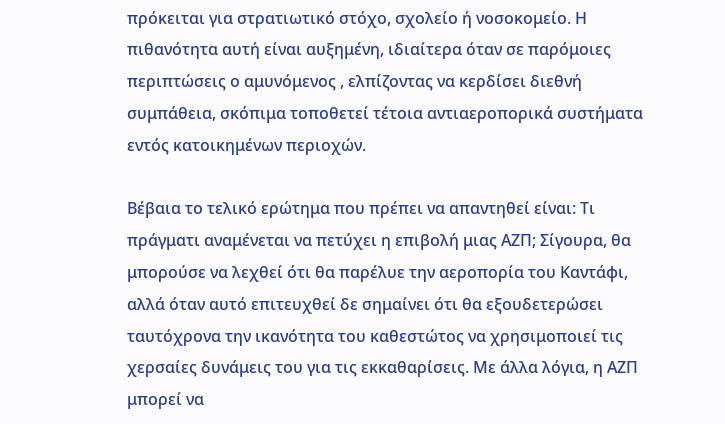πρόκειται για στρατιωτικό στόχο, σχολείο ή νοσοκομείο. Η πιθανότητα αυτή είναι αυξημένη, ιδιαίτερα όταν σε παρόμοιες περιπτώσεις ο αμυνόμενος , ελπίζοντας να κερδίσει διεθνή συμπάθεια, σκόπιμα τοποθετεί τέτοια αντιαεροπορικά συστήματα εντός κατοικημένων περιοχών.

Βέβαια το τελικό ερώτημα που πρέπει να απαντηθεί είναι: Τι πράγματι αναμένεται να πετύχει η επιβολή μιας ΑΖΠ; Σίγουρα, θα μπορούσε να λεχθεί ότι θα παρέλυε την αεροπορία του Καντάφι, αλλά όταν αυτό επιτευχθεί δε σημαίνει ότι θα εξουδετερώσει ταυτόχρονα την ικανότητα του καθεστώτος να χρησιμοποιεί τις χερσαίες δυνάμεις του για τις εκκαθαρίσεις. Με άλλα λόγια, η ΑΖΠ μπορεί να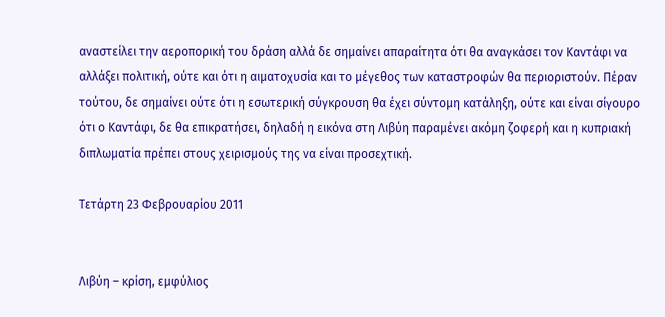αναστείλει την αεροπορική του δράση αλλά δε σημαίνει απαραίτητα ότι θα αναγκάσει τον Καντάφι να αλλάξει πολιτική, ούτε και ότι η αιματοχυσία και το μέγεθος των καταστροφών θα περιοριστούν. Πέραν τούτου, δε σημαίνει ούτε ότι η εσωτερική σύγκρουση θα έχει σύντομη κατάληξη, ούτε και είναι σίγουρο ότι ο Καντάφι, δε θα επικρατήσει, δηλαδή η εικόνα στη Λιβύη παραμένει ακόμη ζοφερή και η κυπριακή διπλωματία πρέπει στους χειρισμούς της να είναι προσεχτική.

Τετάρτη 23 Φεβρουαρίου 2011


Λιβύη – κρίση, εμφύλιος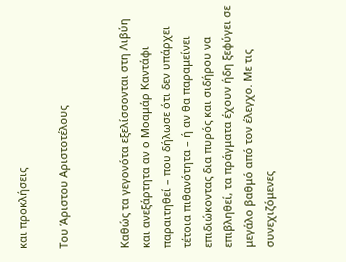και προκλήσεις

Του Άριστου Αριστοτέλους


Καθώς τα γεγονότα εξελίσσονται στη Λιβύη και ανεξάρτητα αν ο Μοαμάρ Καντάφι παραιτηθεί – που δήλωσε ότι δεν υπάρχει τέτοια πιθανότητα – ή αν θα παραμείνει επιδιώκοντας δια πυρός και σιδήρου να επιβληθεί, τα πράγματα έχουν ήδη ξεφύγει σε μεγάλο βαθμό από τον έλεγχο. Με τις συνεχιζόμενες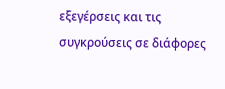εξεγέρσεις και τις συγκρούσεις σε διάφορες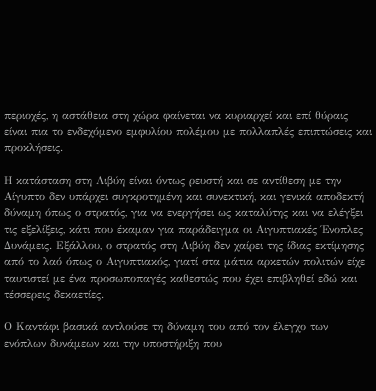περιοχές, η αστάθεια στη χώρα φαίνεται να κυριαρχεί και επί θύραις είναι πια το ενδεχόμενο εμφυλίου πολέμου με πολλαπλές επιπτώσεις και προκλήσεις.

Η κατάσταση στη Λιβύη είναι όντως ρευστή και σε αντίθεση με την Αίγυπτο δεν υπάρχει συγκροτημένη και συνεκτική, και γενικά αποδεκτή δύναμη όπως ο στρατός, για να ενεργήσει ως καταλύτης και να ελέγξει τις εξελίξεις, κάτι που έκαμαν για παράδειγμα οι Αιγυπτιακές Ένοπλες Δυνάμεις. Εξάλλου, ο στρατός στη Λιβύη δεν χαίρει της ίδιας εκτίμησης από το λαό όπως ο Αιγυπτιακός, γιατί στα μάτια αρκετών πολιτών είχε ταυτιστεί με ένα προσωποπαγές καθεστώς που έχει επιβληθεί εδώ και τέσσερεις δεκαετίες.

Ο Καντάφι βασικά αντλούσε τη δύναμη του από τον έλεγχο των ενόπλων δυνάμεων και την υποστήριξη που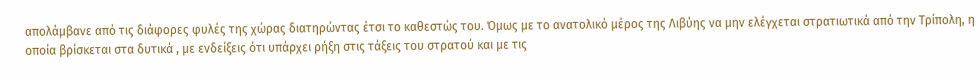απολάμβανε από τις διάφορες φυλές της χώρας διατηρώντας έτσι το καθεστώς του. Όμως με το ανατολικό μέρος της Λιβύης να μην ελέγχεται στρατιωτικά από την Τρίπολη, η οποία βρίσκεται στα δυτικά , με ενδείξεις ότι υπάρχει ρήξη στις τάξεις του στρατού και με τις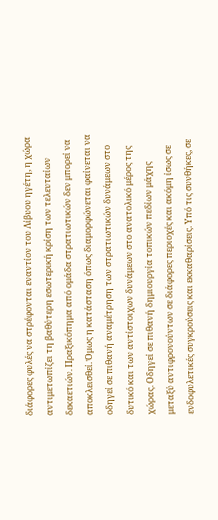διάφορες φυλές να στρέφονται εναντίον του Λίβυου ηγέτη, η χώρα αντιμετωπίζει τη βαθύτερη εσωτερική κρίση των τελευταίων δεκαετιών. Πραξικόπημα από ομάδα στρατιωτικών δεν μπορεί να αποκλεισθεί. Όμως η κατάσταση όπως διαμορφώνεται φαίνεται να οδηγεί σε πιθανή αναμέτρηση των στρατιωτικών δυνάμεων στο δυτικό και των αντίστοιχων δυνάμεων στο ανατολικό μέρος της χώρας. Οδηγεί σε πιθανή δημιουργία τοπικών πεδίων μάχης μεταξύ αντιφρονούντων σε διάφορες περιοχές και ακόμη ίσως σε ενδοφυλετικές συγκρούσεις και εκκαθαρίσεις. Υπό τις συνθήκες, σε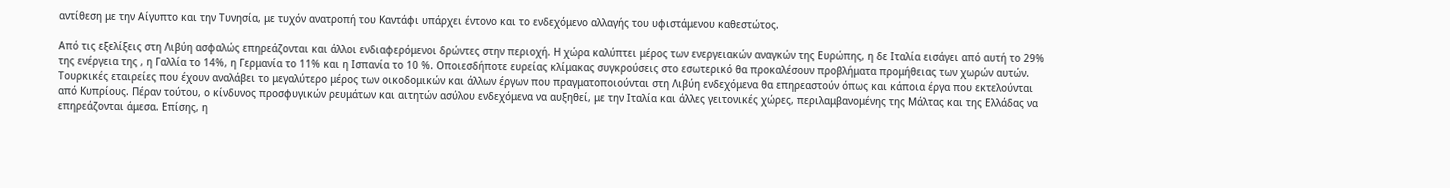αντίθεση με την Αίγυπτο και την Τυνησία, με τυχόν ανατροπή του Καντάφι υπάρχει έντονο και το ενδεχόμενο αλλαγής του υφιστάμενου καθεστώτος.

Από τις εξελίξεις στη Λιβύη ασφαλώς επηρεάζονται και άλλοι ενδιαφερόμενοι δρώντες στην περιοχή. Η χώρα καλύπτει μέρος των ενεργειακών αναγκών της Ευρώπης, η δε Ιταλία εισάγει από αυτή το 29% της ενέργεια της , η Γαλλία το 14%, η Γερμανία το 11% και η Ισπανία το 10 %. Οποιεσδήποτε ευρείας κλίμακας συγκρούσεις στο εσωτερικό θα προκαλέσουν προβλήματα προμήθειας των χωρών αυτών. Τουρκικές εταιρείες που έχουν αναλάβει το μεγαλύτερο μέρος των οικοδομικών και άλλων έργων που πραγματοποιούνται στη Λιβύη ενδεχόμενα θα επηρεαστούν όπως και κάποια έργα που εκτελούνται από Κυπρίους. Πέραν τούτου, ο κίνδυνος προσφυγικών ρευμάτων και αιτητών ασύλου ενδεχόμενα να αυξηθεί, με την Ιταλία και άλλες γειτονικές χώρες, περιλαμβανομένης της Μάλτας και της Ελλάδας να επηρεάζονται άμεσα. Επίσης, η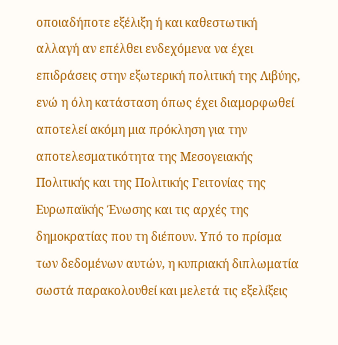οποιαδήποτε εξέλιξη ή και καθεστωτική αλλαγή αν επέλθει ενδεχόμενα να έχει επιδράσεις στην εξωτερική πολιτική της Λιβύης, ενώ η όλη κατάσταση όπως έχει διαμορφωθεί αποτελεί ακόμη μια πρόκληση για την αποτελεσματικότητα της Μεσογειακής Πολιτικής και της Πολιτικής Γειτονίας της Ευρωπαϊκής Ένωσης και τις αρχές της δημοκρατίας που τη διέπουν. Υπό το πρίσμα των δεδομένων αυτών, η κυπριακή διπλωματία σωστά παρακολουθεί και μελετά τις εξελίξεις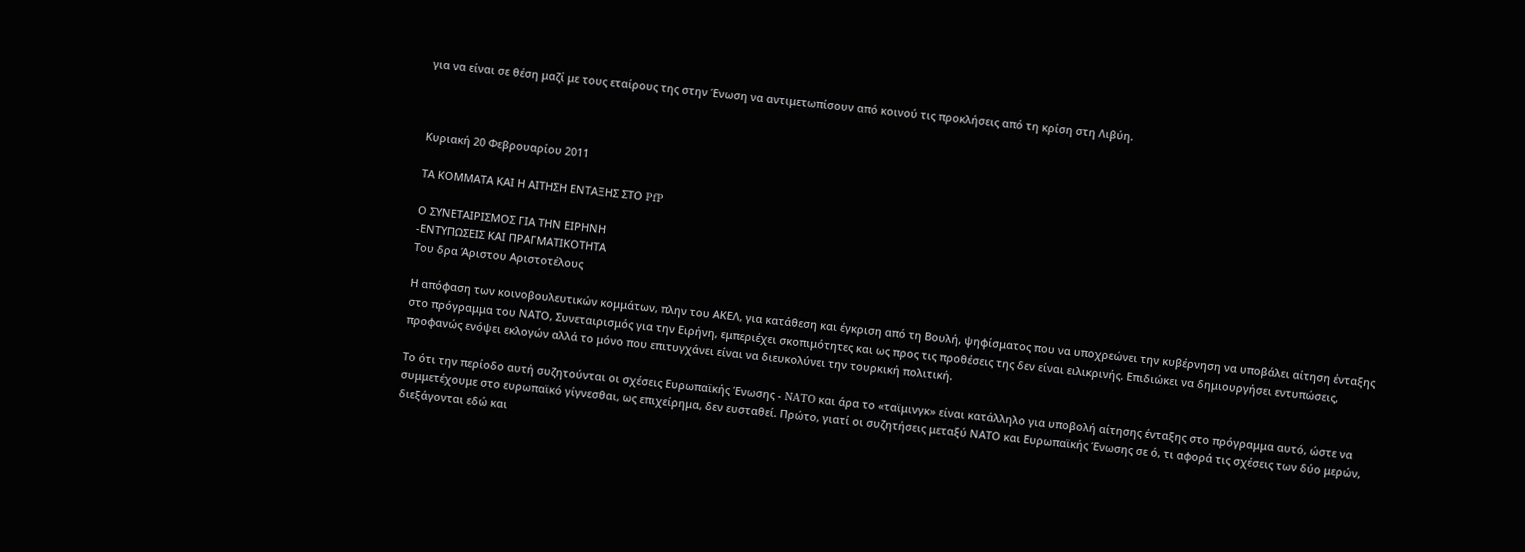για να είναι σε θέση μαζί με τους εταίρους της στην Ένωση να αντιμετωπίσουν από κοινού τις προκλήσεις από τη κρίση στη Λιβύη.



Κυριακή 20 Φεβρουαρίου 2011

ΤΑ ΚΟΜΜΑΤΑ ΚΑΙ Η ΑΙΤΗΣΗ ΕΝΤAΞΗΣ ΣΤΟ PfP

Ο ΣΥΝΕΤΑΙΡΙΣΜΟΣ ΓΙΑ ΤΗΝ ΕΙΡΗΝΗ
-ΕΝΤΥΠΩΣΕΙΣ ΚΑΙ ΠΡΑΓΜΑΤΙΚΟΤΗΤΑ
Του δρα Άριστου Αριστοτέλους

Η απόφαση των κοινοβουλευτικών κομμάτων, πλην του ΑΚΕΛ, για κατάθεση και έγκριση από τη Βουλή, ψηφίσματος που να υποχρεώνει την κυβέρνηση να υποβάλει αίτηση ένταξης στο πρόγραμμα του ΝΑΤΟ, Συνεταιρισμός για την Ειρήνη, εμπεριέχει σκοπιμότητες και ως προς τις προθέσεις της δεν είναι ειλικρινής. Επιδιώκει να δημιουργήσει εντυπώσεις, προφανώς ενόψει εκλογών αλλά το μόνο που επιτυγχάνει είναι να διευκολύνει την τουρκική πολιτική.

Το ότι την περίοδο αυτή συζητούνται οι σχέσεις Ευρωπαϊκής Ένωσης - NATO και άρα το «ταϊμινγκ» είναι κατάλληλο για υποβολή αίτησης ένταξης στο πρόγραμμα αυτό, ώστε να συμμετέχουμε στο ευρωπαϊκό γίγνεσθαι, ως επιχείρημα, δεν ευσταθεί. Πρώτο, γιατί οι συζητήσεις μεταξύ ΝΑΤΟ και Ευρωπαϊκής Ένωσης σε ό, τι αφορά τις σχέσεις των δύο μερών, διεξάγονται εδώ και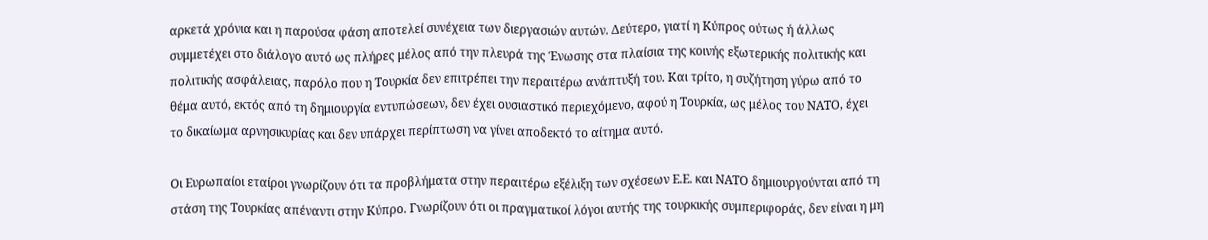αρκετά χρόνια και η παρούσα φάση αποτελεί συνέχεια των διεργασιών αυτών. Δεύτερο, γιατί η Κύπρος ούτως ή άλλως συμμετέχει στο διάλογο αυτό ως πλήρες μέλος από την πλευρά της Ένωσης στα πλαίσια της κοινής εξωτερικής πολιτικής και πολιτικής ασφάλειας, παρόλο που η Τουρκία δεν επιτρέπει την περαιτέρω ανάπτυξή του. Και τρίτο, η συζήτηση γύρω από το θέμα αυτό, εκτός από τη δημιουργία εντυπώσεων, δεν έχει ουσιαστικό περιεχόμενο, αφού η Τουρκία, ως μέλος του ΝΑΤΟ, έχει το δικαίωμα αρνησικυρίας και δεν υπάρχει περίπτωση να γίνει αποδεκτό το αίτημα αυτό.

Οι Ευρωπαίοι εταίροι γνωρίζουν ότι τα προβλήματα στην περαιτέρω εξέλιξη των σχέσεων Ε.Ε. και ΝΑΤΟ δημιουργούνται από τη στάση της Τουρκίας απέναντι στην Κύπρο. Γνωρίζουν ότι οι πραγματικοί λόγοι αυτής της τουρκικής συμπεριφοράς, δεν είναι η μη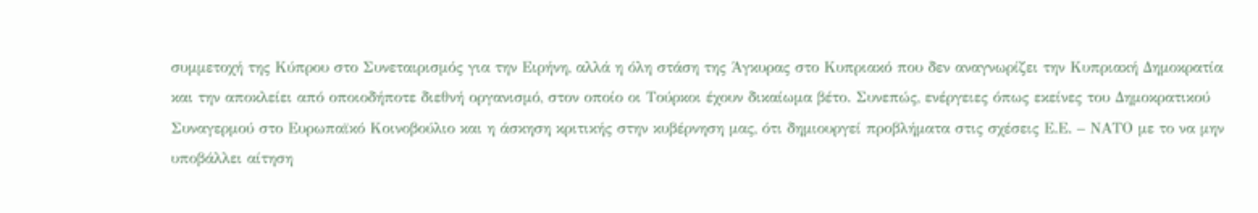συμμετοχή της Κύπρου στο Συνεταιρισμός για την Ειρήνη, αλλά η όλη στάση της Άγκυρας στο Κυπριακό που δεν αναγνωρίζει την Κυπριακή Δημοκρατία και την αποκλείει από οποιοδήποτε διεθνή οργανισμό, στον οποίο οι Τούρκοι έχουν δικαίωμα βέτο. Συνεπώς, ενέργειες όπως εκείνες του Δημοκρατικού Συναγερμού στο Ευρωπαϊκό Κοινοβούλιο και η άσκηση κριτικής στην κυβέρνηση μας, ότι δημιουργεί προβλήματα στις σχέσεις Ε.Ε. – ΝΑΤΟ με το να μην υποβάλλει αίτηση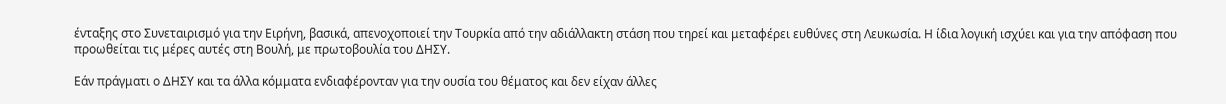ένταξης στο Συνεταιρισμό για την Ειρήνη, βασικά, απενοχοποιεί την Τουρκία από την αδιάλλακτη στάση που τηρεί και μεταφέρει ευθύνες στη Λευκωσία. Η ίδια λογική ισχύει και για την απόφαση που προωθείται τις μέρες αυτές στη Βουλή, με πρωτοβουλία του ΔΗΣΥ.

Εάν πράγματι ο ΔΗΣΥ και τα άλλα κόμματα ενδιαφέρονταν για την ουσία του θέματος και δεν είχαν άλλες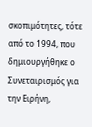σκοπιμότητες, τότε από το 1994, που δημιουργήθηκε ο Συνεταιρισμός για την Ειρήνη,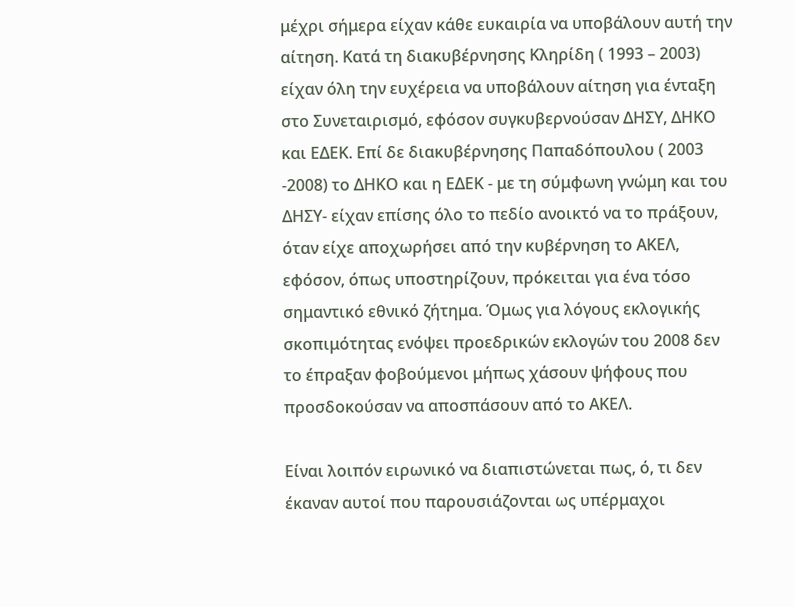μέχρι σήμερα είχαν κάθε ευκαιρία να υποβάλουν αυτή την αίτηση. Κατά τη διακυβέρνησης Κληρίδη ( 1993 – 2003) είχαν όλη την ευχέρεια να υποβάλουν αίτηση για ένταξη στο Συνεταιρισμό, εφόσον συγκυβερνούσαν ΔΗΣΥ, ΔΗΚΟ και ΕΔΕΚ. Επί δε διακυβέρνησης Παπαδόπουλου ( 2003 -2008) το ΔΗΚΟ και η ΕΔΕΚ - με τη σύμφωνη γνώμη και του ΔΗΣΥ- είχαν επίσης όλο το πεδίο ανοικτό να το πράξουν, όταν είχε αποχωρήσει από την κυβέρνηση το ΑΚΕΛ, εφόσον, όπως υποστηρίζουν, πρόκειται για ένα τόσο σημαντικό εθνικό ζήτημα. Όμως για λόγους εκλογικής σκοπιμότητας ενόψει προεδρικών εκλογών του 2008 δεν το έπραξαν φοβούμενοι μήπως χάσουν ψήφους που προσδοκούσαν να αποσπάσουν από το ΑΚΕΛ.

Είναι λοιπόν ειρωνικό να διαπιστώνεται πως, ό, τι δεν έκαναν αυτοί που παρουσιάζονται ως υπέρμαχοι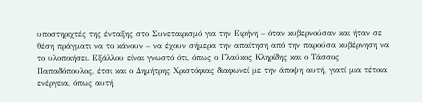υποστηριχτές της ένταξης στο Συνεταιρισμό για την Ειρήνη – όταν κυβερνούσαν και ήταν σε θέση πράγματι να το κάνουν – να έχουν σήμερα την απαίτηση από την παρούσα κυβέρνηση να το υλοποιήσει. Εξάλλου είναι γνωστό ότι, όπως ο Γλαύκος Κληρίδης και ο Τάσσος Παπαδόπουλος, έτσι και ο Δημήτρης Χριστόφιας διαφωνεί με την άποψη αυτή, γιατί μια τέτοια ενέργεια, όπως αυτή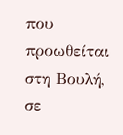που προωθείται στη Βουλή, σε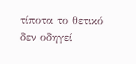τίποτα το θετικό δεν οδηγεί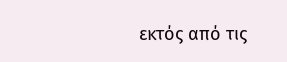εκτός από τις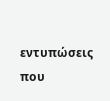εντυπώσεις που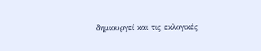δημιουργεί και τις εκλογικές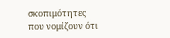σκοπιμότητες που νομίζουν ότι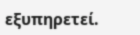εξυπηρετεί.